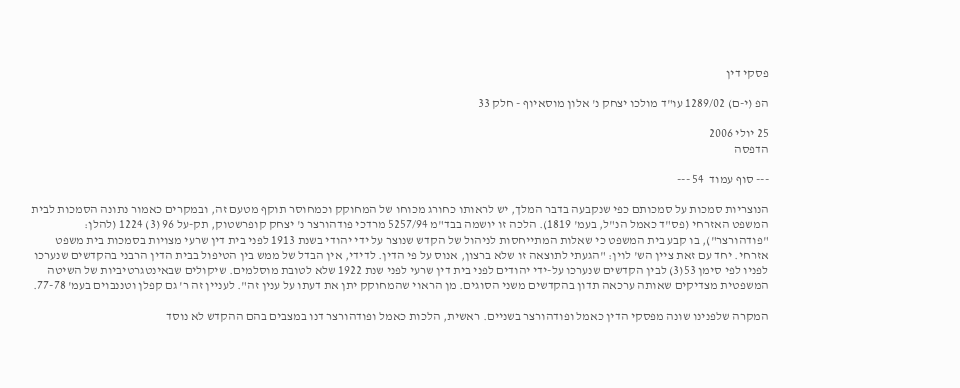פסקי דין

הפ (י-ם) 1289/02 עו"ד מולכו יצחק נ' אלון מוסאיוף - חלק 33

25 יולי 2006
הדפסה

--- סוף עמוד  54 ---

הנוצריות סמכות על סמכותם כפי שנקבעה בדבר המלך, יש לראותו כחורג מכוחו של המחוקק וכמחוסר תוקף מטעם זה, ובמקרים כאמור נתונה הסמכות לבית המשפט האזרחי (פס"ד כאמל הנ"ל, בעמ' 1819). הלכה זו יושמה בבד"מ 5257/94 מרדכי פודהורצר נ' יצחק קופרשטוק, תק-על 96 (3) 1224 (להלן: "פודהורצר"), בו קבע בית המשפט כי שאלות המתייחסות לניהול של הקדש שנוצר על ידי יהודי בשנת 1913 לפני בית דין שרעי מצויות בסמכות בית משפט אזרחי. יחד עם זאת ציין הש' לוין: "הגעתי לתוצאה זו שלא ברצון, אנוס על פי הדין. לדידי, אין הבדל של ממש בין הטיפול בבית הדין הרבני בהקדשים שנערכו לפניו לפי סימן 53(3) לבין הקדשים שנערכו על-ידי יהודים לפני בית דין שרעי לפני שנת 1922 שלא לטובת מוסלמים. שיקולים שבאינטגרטיביות של השיטה המשפטית מצדיקים שאותה ערכאה תדון בהקדשים משני הסוגים. מן הראוי שהמחוקק יתן את דעתו על ענין זה". לעניין זה ר' גם קפלן וטננבוים בעמ' 77-78.

המקרה שלפנינו שונה מפסקי הדין כאמל ופודהורצר בשניים. ראשית, הלכות כאמל ופודהורצר דנו במצבים בהם ההקדש לא נוסד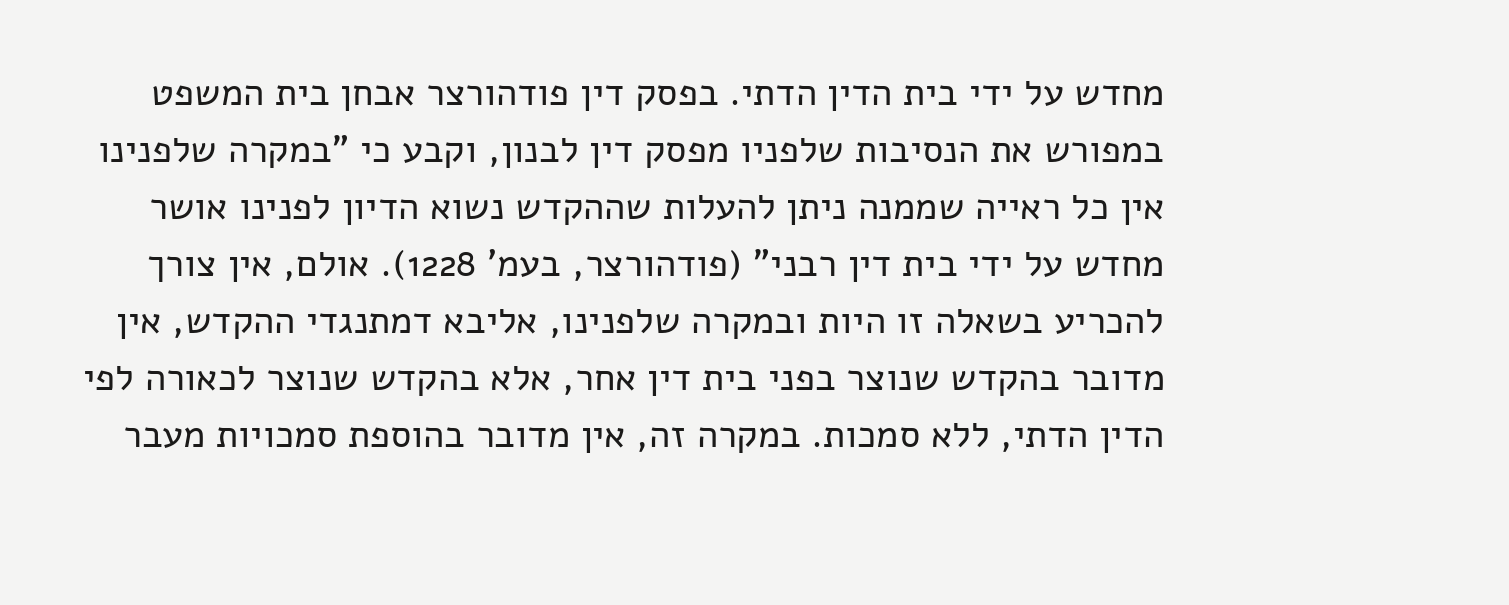מחדש על ידי בית הדין הדתי. בפסק דין פודהורצר אבחן בית המשפט במפורש את הנסיבות שלפניו מפסק דין לבנון, וקבע כי "במקרה שלפנינו אין כל ראייה שממנה ניתן להעלות שההקדש נשוא הדיון לפנינו אושר מחדש על ידי בית דין רבני" (פודהורצר, בעמ' 1228). אולם, אין צורך להכריע בשאלה זו היות ובמקרה שלפנינו, אליבא דמתנגדי ההקדש, אין מדובר בהקדש שנוצר בפני בית דין אחר, אלא בהקדש שנוצר לכאורה לפי הדין הדתי, ללא סמכות. במקרה זה, אין מדובר בהוספת סמכויות מעבר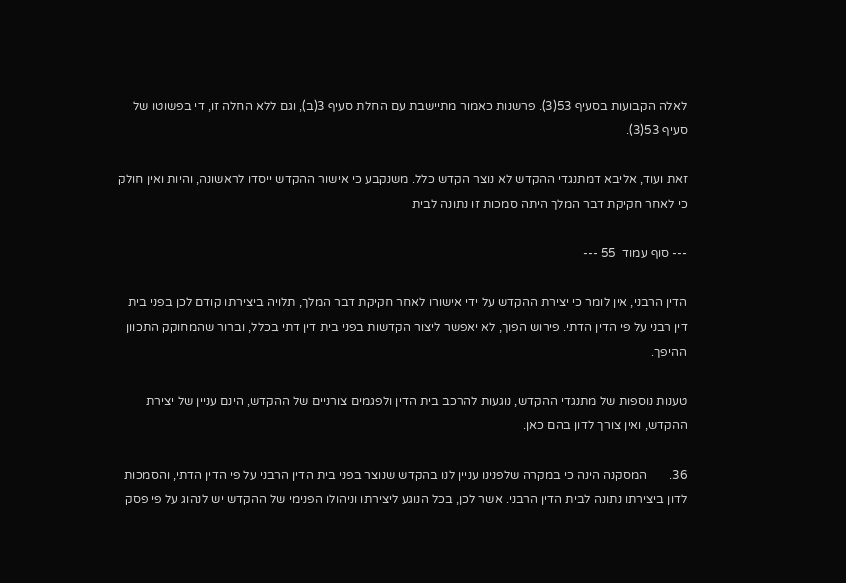לאלה הקבועות בסעיף 53(3). פרשנות כאמור מתיישבת עם החלת סעיף 3(ב), וגם ללא החלה זו, די בפשוטו של סעיף 53(3).

זאת ועוד, אליבא דמתנגדי ההקדש לא נוצר הקדש כלל. משנקבע כי אישור ההקדש ייסדו לראשונה, והיות ואין חולק כי לאחר חקיקת דבר המלך היתה סמכות זו נתונה לבית

--- סוף עמוד  55 ---

הדין הרבני, אין לומר כי יצירת ההקדש על ידי אישורו לאחר חקיקת דבר המלך, תלויה ביצירתו קודם לכן בפני בית דין רבני על פי הדין הדתי. פירוש הפוך, לא יאפשר ליצור הקדשות בפני בית דין דתי בכלל, וברור שהמחוקק התכוון ההיפך.

טענות נוספות של מתנגדי ההקדש, נוגעות להרכב בית הדין ולפגמים צורניים של ההקדש, הינם עניין של יצירת ההקדש, ואין צורך לדון בהם כאן.

36.       המסקנה הינה כי במקרה שלפנינו עניין לנו בהקדש שנוצר בפני בית הדין הרבני על פי הדין הדתי, והסמכות לדון ביצירתו נתונה לבית הדין הרבני. אשר לכן, בכל הנוגע ליצירתו וניהולו הפנימי של ההקדש יש לנהוג על פי פסק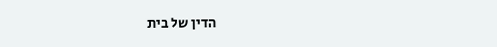הדין של בית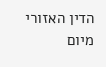הדין האזורי מיום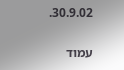30.9.02.

עמוד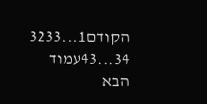הקודם1...3233
34...43עמוד הבא